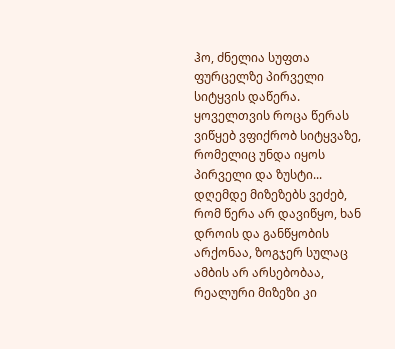ჰო, ძნელია სუფთა ფურცელზე პირველი სიტყვის დაწერა. ყოველთვის როცა წერას ვიწყებ ვფიქრობ სიტყვაზე, რომელიც უნდა იყოს პირველი და ზუსტი... დღემდე მიზეზებს ვეძებ, რომ წერა არ დავიწყო, ხან დროის და განწყობის არქონაა, ზოგჯერ სულაც ამბის არ არსებობაა, რეალური მიზეზი კი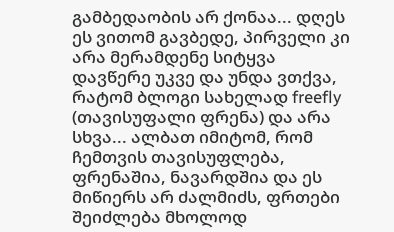გამბედაობის არ ქონაა... დღეს ეს ვითომ გავბედე, პირველი კი არა მერამდენე სიტყვა დავწერე უკვე და უნდა ვთქვა, რატომ ბლოგი სახელად freefly (თავისუფალი ფრენა) და არა სხვა... ალბათ იმიტომ, რომ ჩემთვის თავისუფლება, ფრენაშია, ნავარდშია და ეს მიწიერს არ ძალმიძს, ფრთები შეიძლება მხოლოდ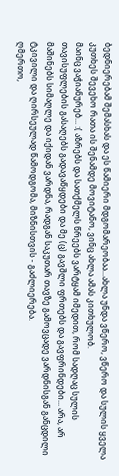ბედნიერებამ შემასხას და ეს წამიერი მდგომარეობაა...ახლა უნდა ვწერო, ვწერო და სულის ყველა კუთხეს შევეხო რათა ის შენამდე მოვიტანო, ვინც ახლა ამას კითხულობ.
მაინც ვაჭიანურებ... :( აზრებს და სათქმელს წრეებს ვარტყამ იმედით, რომ სადღაც სულის თავისუფლების გასაღებს გადავაწყდები და მე (ც) გავშლი ფრთებს და გავფრინდები... არა, არ მაშინებს სიმაღლე და იქიდან ვარდნა, რადგან საკუთარ თავზე გამოვცადე ვარდნისგან განცდილი ტკივილი და ღირსეულად წამოდგომა, მიზნისთვის - გაძლიერება.
ღმერთო,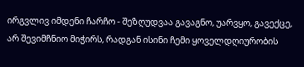ირგვლივ იმდენი ჩარჩო - შეზღუდვაა გავაგნო, უარვყო, გავექცე, არ შევიმჩნიო მიჭირს, რადგან ისინი ჩემი ყოველდღიურობის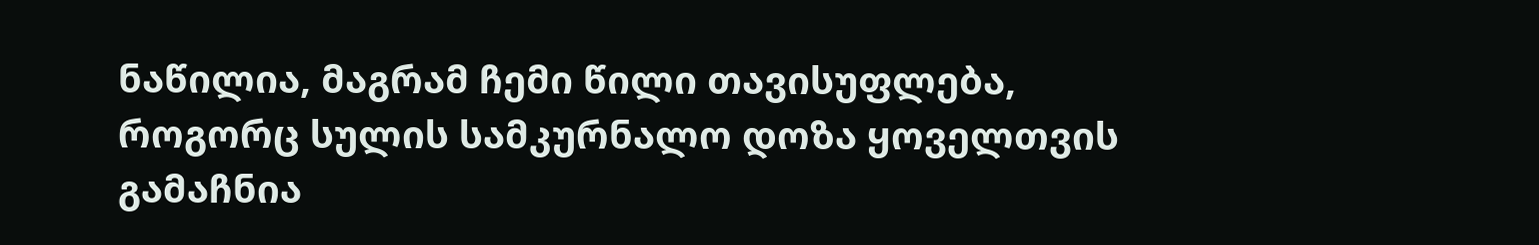ნაწილია, მაგრამ ჩემი წილი თავისუფლება, როგორც სულის სამკურნალო დოზა ყოველთვის გამაჩნია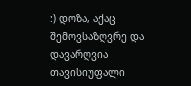:) დოზა, აქაც შემოვსაზღვრე და დავარღვია თავისიუფალი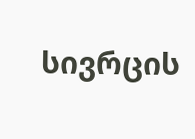სივრცის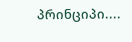პრინციპი....